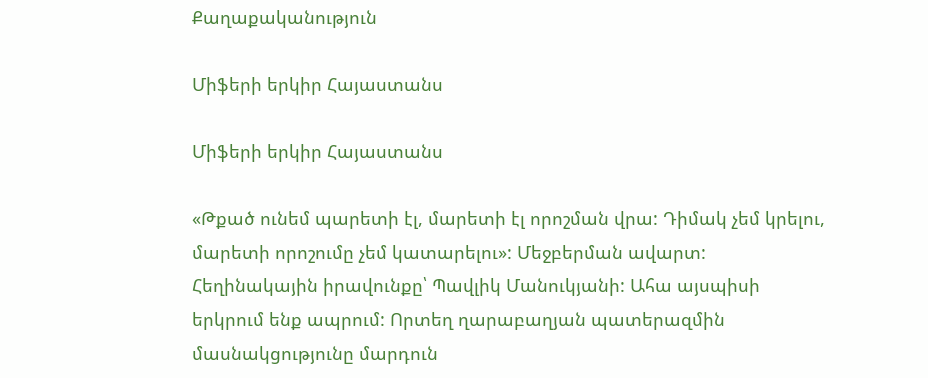Քաղաքականություն

Միֆերի երկիր Հայաստանս

Միֆերի երկիր Հայաստանս

«Թքած ունեմ պարետի էլ, մարետի էլ որոշման վրա: Դիմակ չեմ կրելու, մարետի որոշումը չեմ կատարելու»: Մեջբերման ավարտ: Հեղինակային իրավունքը՝ Պավլիկ Մանուկյանի: Ահա այսպիսի երկրում ենք ապրում: Որտեղ ղարաբաղյան պատերազմին մասնակցությունը մարդուն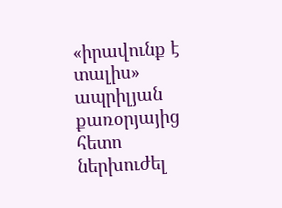«իրավունք է տալիս» ապրիլյան քառօրյայից հետո ներխուժել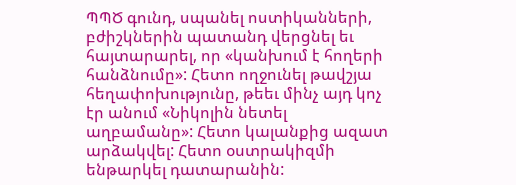ՊՊԾ գունդ, սպանել ոստիկանների, բժիշկներին պատանդ վերցնել եւ հայտարարել, որ «կանխում է հողերի հանձնումը»: Հետո ողջունել թավշյա հեղափոխությունը, թեեւ մինչ այդ կոչ էր անում «Նիկոլին նետել աղբամանը»: Հետո կալանքից ազատ արձակվել: Հետո օստրակիզմի ենթարկել դատարանին: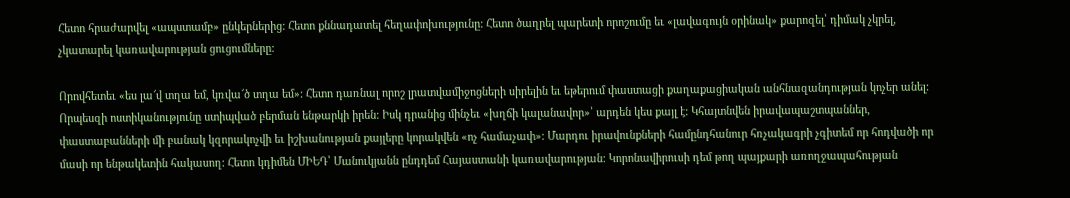Հետո հրաժարվել «ապստամբ» ընկերներից: Հետո քննադատել հեղափոխությունը: Հետո ծաղրել պարետի որոշումը եւ «լավագույն օրինակ» քարոզել՝ դիմակ չկրել, չկատարել կառավարության ցուցումները:

Որովհետեւ «ես լա՜վ տղա եմ, կռվա՜ծ տղա եմ»: Հետո դառնալ որոշ լրատվամիջոցների սիրելին եւ եթերում փաստացի քաղաքացիական անհնազանդության կոչեր անել: Որպեսզի ոստիկանությունը ստիպված բերման ենթարկի իրեն: Իսկ դրանից մինչեւ «խղճի կալանավոր»՝ արդեն կես քայլ է: Կհայտնվեն իրավապաշտպաններ, փաստաբանների մի բանակ կզորակոչվի եւ իշխանության քայլերը կորակվեն «ոչ համաչափ»: Մարդու իրավունքների համընդհանուր հռչակագրի չգիտեմ որ հոդվածի որ մասի որ ենթակետին հակասող: Հետո կդիմեն ՄԻԵԴ՝ Մանուկյանն ընդդեմ Հայաստանի կառավարության: Կորոնավիրուսի դեմ թող պայքարի առողջապահության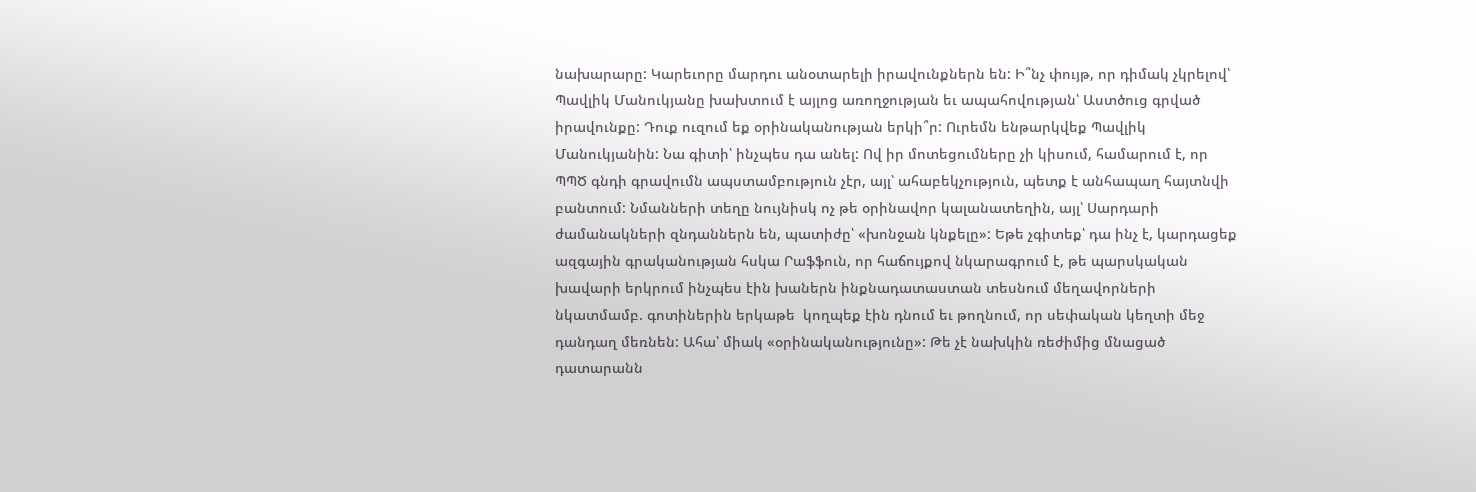նախարարը: Կարեւորը մարդու անօտարելի իրավունքներն են: Ի՞նչ փույթ, որ դիմակ չկրելով՝ Պավլիկ Մանուկյանը խախտում է այլոց առողջության եւ ապահովության՝ Աստծուց գրված իրավունքը: Դուք ուզում եք օրինականության երկի՞ր: Ուրեմն ենթարկվեք Պավլիկ Մանուկյանին: Նա գիտի՝ ինչպես դա անել: Ով իր մոտեցումները չի կիսում, համարում է, որ ՊՊԾ գնդի գրավումն ապստամբություն չէր, այլ՝ ահաբեկչություն, պետք է անհապաղ հայտնվի բանտում: Նմանների տեղը նույնիսկ ոչ թե օրինավոր կալանատեղին, այլ՝ Սարդարի ժամանակների զնդաններն են, պատիժը՝ «խոնջան կնքելը»: Եթե չգիտեք՝ դա ինչ է, կարդացեք ազգային գրականության հսկա Րաֆֆուն, որ հաճույքով նկարագրում է, թե պարսկական խավարի երկրում ինչպես էին խաներն ինքնադատաստան տեսնում մեղավորների նկատմամբ. գոտիներին երկաթե  կողպեք էին դնում եւ թողնում, որ սեփական կեղտի մեջ դանդաղ մեռնեն: Ահա՝ միակ «օրինականությունը»: Թե չէ նախկին ռեժիմից մնացած դատարանն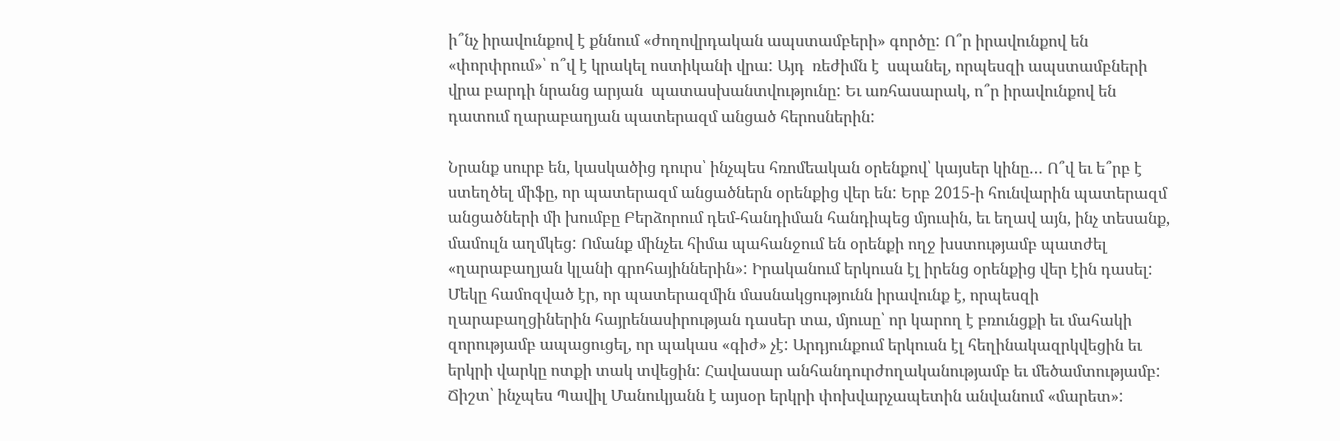ի՞նչ իրավունքով է քննում «ժողովրդական ապստամբերի» գործը: Ո՞ր իրավունքով են «փորփրում»՝ ո՞վ է կրակել ոստիկանի վրա: Այդ  ռեժիմն է  սպանել, որպեսզի ապստամբների վրա բարդի նրանց արյան  պատասխանտվությունը: Եւ առհասարակ, ո՞ր իրավունքով են դատում ղարաբաղյան պատերազմ անցած հերոսներին:

Նրանք սուրբ են, կասկածից դուրս՝ ինչպես հռոմեական օրենքով՝ կայսեր կինը… Ո՞վ եւ ե՞րբ է ստեղծել միֆը, որ պատերազմ անցածներն օրենքից վեր են: Երբ 2015-ի հունվարին պատերազմ անցածների մի խումբը Բերձորում դեմ-հանդիման հանդիպեց մյուսին, եւ եղավ այն, ինչ տեսանք, մամուլն աղմկեց: Ոմանք մինչեւ հիմա պահանջում են օրենքի ողջ խստությամբ պատժել «ղարաբաղյան կլանի գրոհայիններին»: Իրականում երկուսն էլ իրենց օրենքից վեր էին դասել: Մեկը համոզված էր, որ պատերազմին մասնակցությունն իրավունք է, որպեսզի ղարաբաղցիներին հայրենասիրության դասեր տա, մյուսը՝ որ կարող է բռունցքի եւ մահակի զորությամբ ապացուցել, որ պակաս «գիժ» չէ: Արդյունքում երկուսն էլ հեղինակազրկվեցին եւ երկրի վարկը ոտքի տակ տվեցին: Հավասար անհանդուրժողականությամբ եւ մեծամտությամբ: Ճիշտ՝ ինչպես Պավիլ Մանուկյանն է այսօր երկրի փոխվարչապետին անվանում «մարետ»: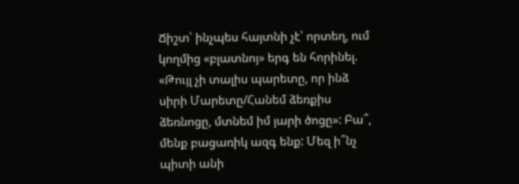Ճիշտ՝ ինչպես հայտնի չէ՝ որտեղ, ում կողմից «բլատնոյ» երգ են հորինել. «Թույլ չի տալիս պարետը, որ ինձ սիրի Մարետը/Հանեմ ձեռքիս ձեռնոցը, մտնեմ իմ յարի ծոցը»: Բա՞, մենք բացառիկ ազգ ենք: Մեզ ի՞նչ պիտի անի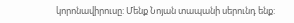կորոնավիրուսը: Մենք Նոյան տապանի սերունդ ենք: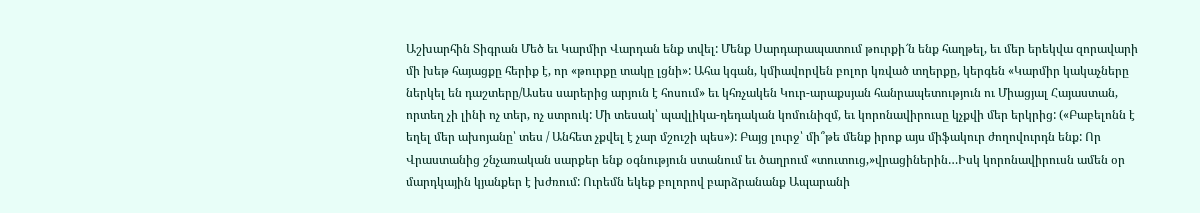Աշխարհին Տիգրան Մեծ եւ Կարմիր Վարդան ենք տվել: Մենք Սարդարապատում թուրքի՜ն ենք հաղթել, եւ մեր երեկվա զորավարի մի խեթ հայացքը հերիք է, որ «թուրքը տակը լցնի»: Ահա կգան, կմիավորվեն բոլոր կռված տղերքը, կերգեն «Կարմիր կակաչները ներկել են դաշտերը/Ասես սարերից արյուն է հոսում» եւ կհռչակեն Կուր-արաքսյան հանրապետություն ու Միացյալ Հայաստան, որտեղ չի լինի ոչ տեր, ոչ ստրուկ: Մի տեսակ՝ պավլիկա-դեդական կոմունիզմ, եւ կորոնավիրուսը կչքվի մեր երկրից: («Բաբելոնն է եղել մեր ախոյանը՝ տես / Անհետ չքվել է չար մշուշի պես»): Բայց լուրջ՝ մի՞թե մենք իրոք այս միֆակուր ժողովուրդն ենք: Որ Վրաստանից շնչառական սարքեր ենք օգնություն ստանում եւ ծաղրում «տուտուց,»վրացիներին…Իսկ կորոնավիրուսն ամեն օր մարդկային կյանքեր է խժռում: Ուրեմն եկեք բոլորով բարձրանանք Ապարանի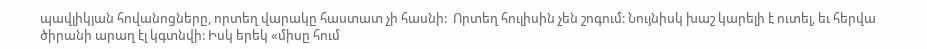պավլիկյան հովանոցները, որտեղ վարակը հաստատ չի հասնի:  Որտեղ հուլիսին չեն շոգում: Նույնիսկ խաշ կարելի է ուտել, եւ հերվա ծիրանի արաղ էլ կգտնվի: Իսկ երեկ «միսը հում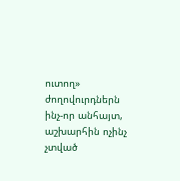ուտող» ժողովուրդներն ինչ-որ անհայտ, աշխարհին ոչինչ չտված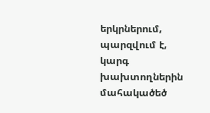երկրներում, պարզվում է, կարգ խախտողներին մահակածեծ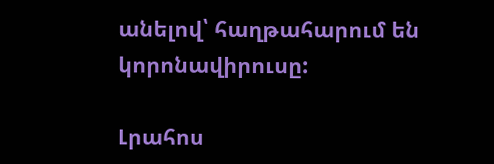անելով՝ հաղթահարում են կորոնավիրուսը:

Լրահոս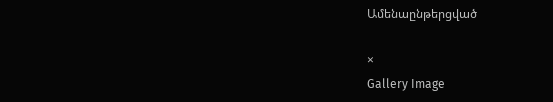Ամենաընթերցված

×
Gallery Image